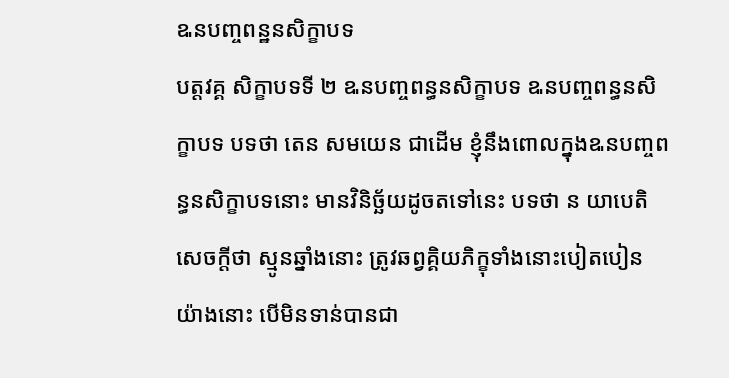ឩនបញ្ចពន្ឋនសិក្ខាបទ
បត្តវគ្គ សិក្ខាបទទី ២ ឩនបញ្ចពន្ធនសិក្ខាបទ ឩនបញ្ចពន្ធនសិក្ខាបទ បទថា តេន សមយេន ជាដើម ខ្ញុំនឹងពោលក្នុងឩនបញ្ចពន្ធនសិក្ខាបទនោះ មានវិនិច្ឆ័យដូចតទៅនេះ បទថា ន យាបេតិ សេចក្តីថា ស្មូនឆ្នាំងនោះ ត្រូវឆព្វគ្គិយភិក្ខុទាំងនោះបៀតបៀន យ៉ាងនោះ បើមិនទាន់បានជា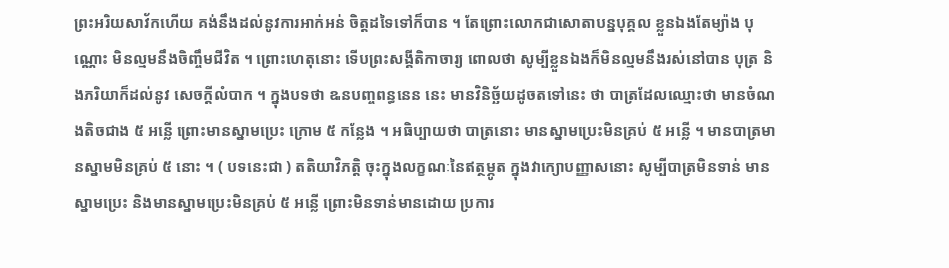ព្រះអរិយសាវ័កហើយ គង់នឹងដល់នូវការអាក់អន់ ចិត្តដទៃទៅក៏បាន ។ តែព្រោះលោកជាសោតាបន្នបុគ្គល ខ្លួនឯងតែម្យ៉ាង បុណ្ណោះ មិនល្មមនឹងចិញ្ចឹមជីវិត ។ ព្រោះហេតុនោះ ទើបព្រះសង្គីតិកាចារ្យ ពោលថា សូម្បីខ្លួនឯងក៏មិនល្មមនឹងរស់នៅបាន បុត្រ និងភរិយាក៏ដល់នូវ សេចក្តីលំបាក ។ ក្នុងបទថា ឩនបញ្ចពន្ធនេន នេះ មានវិនិច្ឆ័យដូចតទៅនេះ ថា បាត្រដែលឈ្មោះថា មានចំណងតិចជាង ៥ អន្លើ ព្រោះមានស្នាមប្រេះ ក្រោម ៥ កន្លែង ។ អធិប្បាយថា បាត្រនោះ មានស្នាមប្រេះមិនគ្រប់ ៥ អន្លើ ។ មានបាត្រមានស្នាមមិនគ្រប់ ៥ នោះ ។ ( បទនេះជា ) តតិយាវិភត្តិ ចុះក្នុងលក្ខណៈនៃឥត្ថម្ភូត ក្នុងវាក្យោបញ្ញាសនោះ សូម្បីបាត្រមិនទាន់ មានស្នាមប្រេះ និងមានស្នាមប្រេះមិនគ្រប់ ៥ អន្លើ ព្រោះមិនទាន់មានដោយ ប្រការ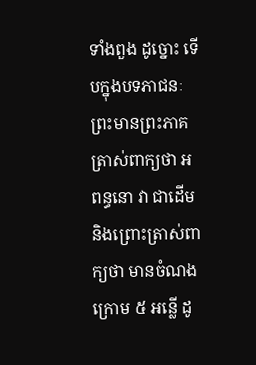ទាំងពួង ដូច្នោះ ទើបក្នុងបទភាជនៈ ព្រះមានព្រះភាគត្រាស់ពាក្យថា អពន្ធនោ វា ជាដើម និងព្រោះត្រាស់ពាក្យថា មានចំណងក្រោម ៥ អន្លើ ដូ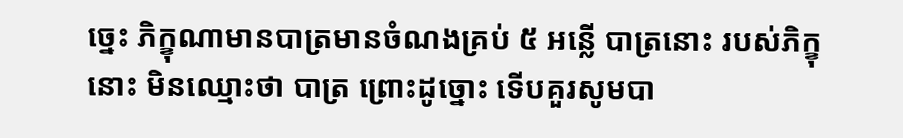ច្នេះ ភិក្ខុណាមានបាត្រមានចំណងគ្រប់ ៥ អន្លើ បាត្រនោះ របស់ភិក្ខុនោះ មិនឈ្មោះថា បាត្រ ព្រោះដូច្នោះ ទើបគួរសូមបា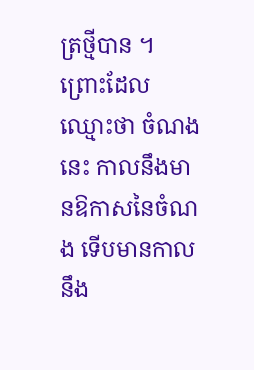ត្រថ្មីបាន ។ ព្រោះដែល ឈ្មោះថា ចំណងនេះ កាលនឹងមានឱកាសនៃចំណង ទើបមានកាលនឹង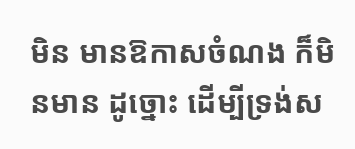មិន មានឱកាសចំណង ក៏មិនមាន ដូច្នោះ ដើម្បីទ្រង់ស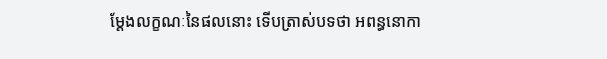ម្តែងលក្ខណៈនៃផលនោះ ទើបត្រាស់បទថា អពន្ធនោកា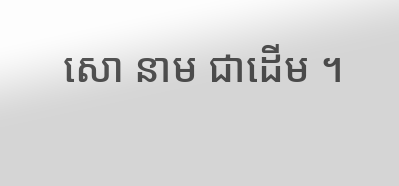សោ នាម ជាដើម ។